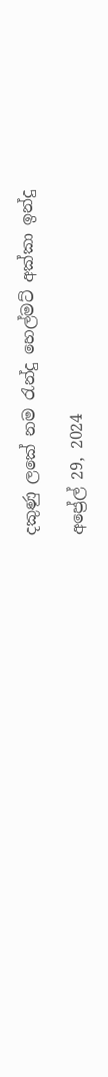දකුණු ලකේ නම රැන්දු හෙල්මට් අක්කා ඉන්දු

අප්‍රේල් 29, 2024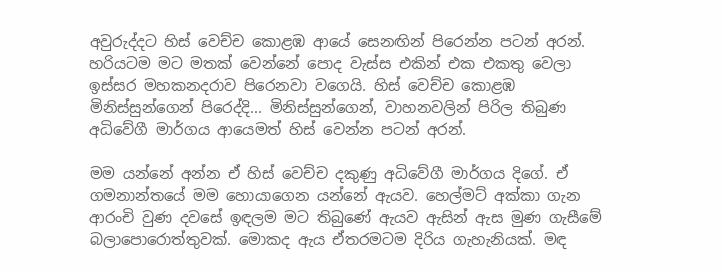අවුරුද්දට හිස් වෙච්ච කොළඹ ආයේ සෙනඟින් පිරෙන්න පටන් අරන්. හරියටම මට මතක් වෙන්නේ පොද වැස්ස එකින් එක එකතු වෙලා ඉස්සර මහකනදරාව පිරෙනවා වගෙයි. හිස් වෙච්ච කොළඹ මිනිස්සුන්ගෙන් පිරෙද්දි... මිනිස්සුන්ගෙන්, වාහනවලින් පිරිල තිබුණ අධිවේගී මාර්ගය ආයෙමත් හිස් වෙන්න පටන් අරන්.

මම යන්නේ අන්න ඒ හිස් වෙච්ච දකුණු අධිවේගී මාර්ගය දිගේ. ඒ ගමනාන්තයේ මම හොයාගෙන යන්නේ ඇයව. හෙල්මට් අක්කා ගැන ආරංචි වුණ දවසේ ඉඳලම මට තිබුණේ ඇයව ඇසින් ඇස මුණ ගැසීමේ බලාපොරොත්තුවක්. මොකද ඇය ඒතරමටම දිරිය ගැහැනියක්. මඳ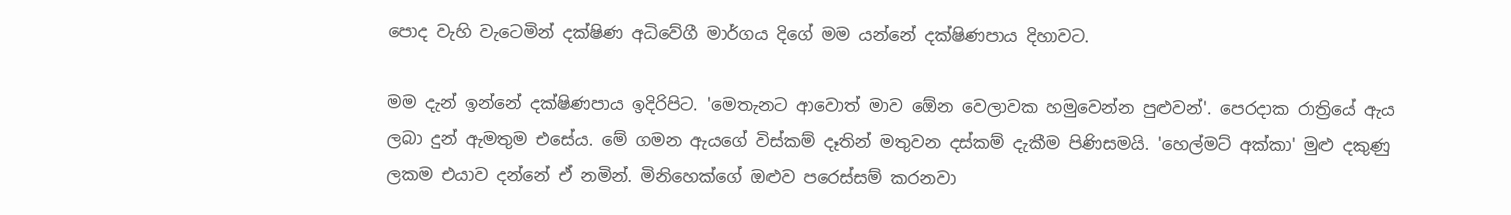පොද වැහි වැටෙමින් දක්ෂිණ අධිවේගී මාර්ගය දිගේ මම යන්නේ දක්ෂිණපාය දිහාවට.

මම දැන් ඉන්නේ දක්ෂිණපාය ඉදිරිපිට. 'මෙතැනට ආවොත් මාව ඕ‍ෙන වෙලාවක හමුවෙන්න පුළුවන්'. පෙරදාක රාත්‍රියේ ඇය ලබා දුන් ඇමතුම එසේය. මේ ගමන ඇයගේ විස්කම් දෑතින් මතුවන දස්කම් දැකීම පිණිසමයි. 'හෙල්මට් අක්කා' මුළු දකුණු ලකම එයාව දන්නේ ඒ නමින්. මිනිහෙක්ගේ ඔළුව පරෙස්සම් කරනවා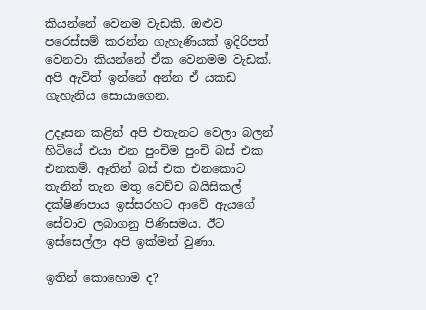කියන්නේ වෙනම වැඩකි. ඔළුව පරෙස්සම් කරන්න ගැහැණියක් ඉදිරිපත් වෙනවා කියන්නේ ඒක වෙනමම වැඩක්. අපි ඇවිත් ඉන්නේ අන්න ඒ යකඩ ගැහැනිය සොයාගෙන.

උදෑසන කළින් අපි එතැනට වෙලා බලන් හිටියේ එයා එන පුංචිම පුංචි බස් එක එනකම්. ඈතින් බස් එක එනකොට තැනින් තැන මතු වෙච්ච බයිසිකල් දක්ෂිණපාය ඉස්සරහට ආවේ ඇයගේ සේවාව ලබාගනු පිණිසමය. ඊට ඉස්සෙල්ලා අපි ඉක්මන් වුණා.

ඉතින් කොහොම ද?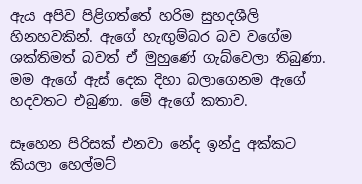ඇය අපිව පිළිගත්තේ හරිම සුහදශීලි හිනහවකින්. ඇගේ හැඟුම්බර බව වගේම ශක්තිමත් බවත් ඒ මුහුණේ ගැබ්වෙලා තිබුණා. මම ඇගේ ඇස් දෙක දිහා බලාගෙනම ඇගේ හදවතට එබුණා. මේ ඇගේ කතාව.

සෑහෙන පිරිසක් එනවා නේද ඉන්දු අක්කට කියලා හෙල්මට්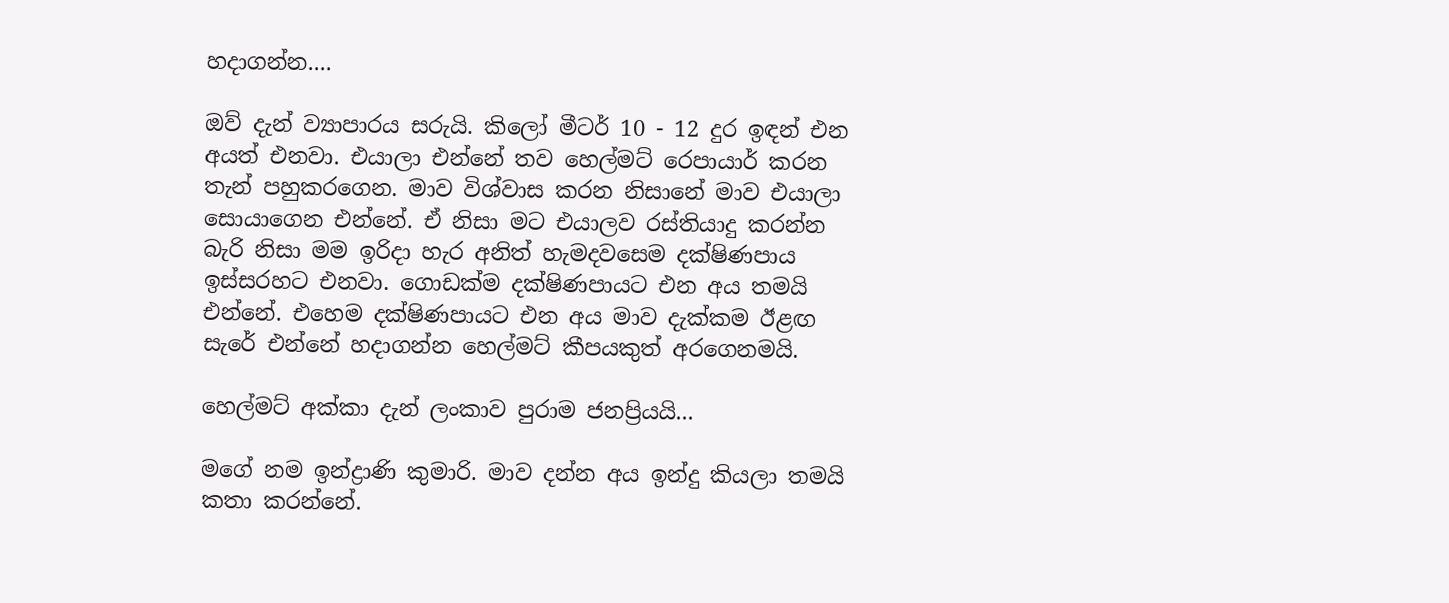හදාගන්න....

ඔව් දැන් ව්‍යාපාරය සරුයි. කිලෝ මීටර් 10 - 12 දුර ඉඳන් එන අයත් එනවා. එයාලා එන්නේ තව හෙල්මට් රෙපායාර් කරන තැන් පහුකරගෙන. මාව විශ්වාස කරන නිසානේ මාව එයාලා සොයාගෙන එන්නේ. ඒ නිසා මට එයාලව රස්තියාදු කරන්න බැරි නිසා මම ඉරිදා හැර අනිත් හැමදවසෙම දක්ෂිණපාය ඉස්සරහට එනවා. ගොඩක්ම දක්ෂිණපායට එන අය තමයි එන්නේ. එහෙම දක්ෂිණපායට එන අය මාව දැක්කම ඊළඟ සැරේ එන්නේ හදාගන්න හෙල්මට් කීපයකුත් අරගෙනමයි.

හෙල්මට් අක්කා දැන් ලංකාව පුරාම ජනප්‍රියයි...

මගේ නම ඉන්ද්‍රාණි කුමාරි. මාව දන්න අය ඉන්දු කියලා තමයි කතා කරන්නේ.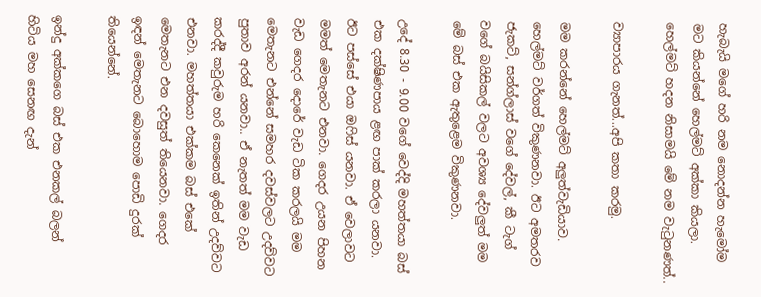හැබැයි මගේ හරි නම නොදන්න හැමෝම මට කියන්නේ හෙල්මට් අක්කා කියලා. හෙල්මට් හදන නිසාමයි මේ නම වැටුනණත්..

ව්‍යාපාරය ගැනත්...අපි කතා කරමු.

මම කරන්නේ හෙල්මට් අලුත්වැඩියාව. හෙල්මට් වර්ගත් විකුණනවා. ඊට අමතරව ජැකට්, සන්ග්ලාස් වගේ දේවල්, කී ටැග් වගේ බයිසිකල් වලට අවශ්‍ය දේවලුත් මම මේ බස් එක ඇතුළෙම විකුණනවා.

උදේ 8.30 - 9.00 වගේ වෙද්දි මහත්තයා බස් එක දක්ෂිණපාය ළඟ පාක් කරලා යනවා. ඊට පස්සේ එයා ඔෆිස් යනවා. ඒ වෙලාවට මමත් මෙතැනට එනවා. ගෙදර උයන පිහන වැඩ ගෙදර දොරේ වැඩ ටික කරලයි මම මෙතැනට එන්නේ සමහර දවස්වලට උදව්වට පුතාව අරන් යනවා.. ඒ නැතත් මම වැඩ කරද්දී කවුරුම හරි කෙනෙක් ඉතින් උදව්වට එනවා. මහත්තයා එක්කම බස් එකේ මෙතැනට එන දවසුත් තියෙනවා. ගෙදර ඉඳන් මෙතැනට බොහොම පොඩි දුරක් තියෙන්නේ.

ඉන්දු අක්කගෙ බස් එක එනකල් බලන් හිටිය මහ සෙනඟ දැන්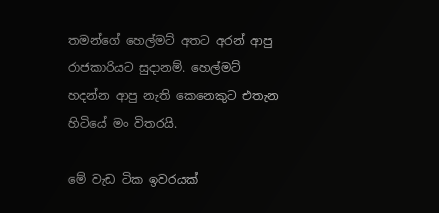තමන්ගේ හෙල්මට් අතට අරන් ආපු රාජකාරියට සුදානම්. හෙල්මට් හදන්න ආපු නැති කෙනෙකුට එතැන හිටියේ මං විතරයි.

මේ වැඩ ටික ඉවරයක්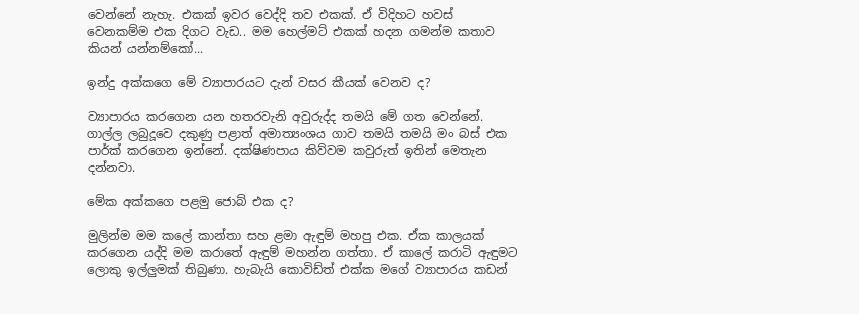වෙන්නේ නැහැ. එකක් ඉවර වෙද්දි තව එකක්. ඒ විදිහට හවස් වෙනකම්ම එක දිගට වැඩ.. මම හෙල්මට් එකක් හදන ගමන්ම කතාව කියන් යන්නම්කෝ...

ඉන්දු අක්කගෙ මේ ව්‍යාපාරයට දැන් වසර කීයක් වෙනව ද?

ව්‍යාපාරය කරගෙන යන හතරවැනි අවුරුද්ද තමයි මේ ගත වෙන්නේ. ගාල්ල ලබුදූවෙ දකුණු පළාත් අමාත්‍යංශය ගාව තමයි තමයි මං බස් එක පාර්ක් කරගෙන ඉන්නේ. දක්ෂිණපාය කිව්වම කවුරුත් ඉතින් මෙතැන දන්නවා.

මේක අක්කගෙ පළමු ජොබ් එක ද?

මුලින්ම මම කලේ කාන්තා සහ ළමා ඇඳුම් මහපු එක. ඒක කාලයක් කරගෙන යද්දි මම කරාතේ ඇඳුම් මහන්න ගත්තා. ඒ කාලේ කරාටි ඇඳුමට ලොකු ඉල්ලුමක් තිබුණා. හැබැයි කොවිඩ්ත් එක්ක මගේ ව්‍යාපාරය කඩන්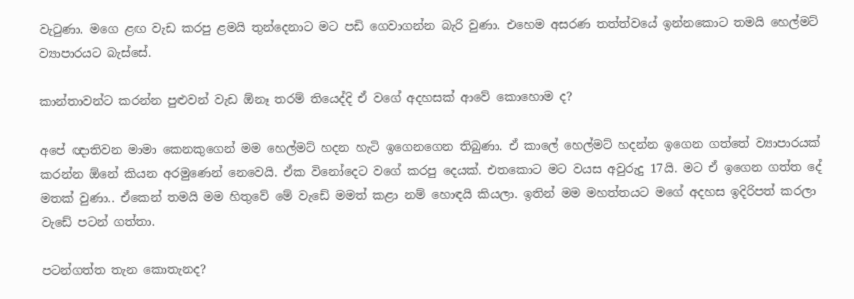වැටුණා. මගෙ ළඟ වැඩ කරපු ළමයි තුන්දෙනාට මට පඩි ගෙවාගන්න බැරි වුණා. එහෙම අසරණ තත්ත්වයේ ඉන්නකොට තමයි හෙල්මට් ව්‍යාපාරයට බැස්සේ.

කාන්තාවන්ට කරන්න පුළුවන් වැඩ ඕනෑ තරම් තියෙද්දි ඒ වගේ අදහසක් ආවේ කොහොම ද?

අපේ ඥාතිවන මාමා කෙනකුගෙන් මම හෙල්මට් හදන හැටි ඉගෙනගෙන තිබුණා. ඒ කාලේ හෙල්මට් හදන්න ඉගෙන ගත්තේ ව්‍යාපාරයක් කරන්න ඕනේ කියන අරමුණෙන් නෙවෙයි. ඒක විනෝදෙට වගේ කරපු දෙයක්. එතකොට මට වයස අවුරුදු 17යි. මට ඒ ඉගෙන ගත්ත දේ මතක් වුණා.. ඒකෙන් තමයි මම හිතුවේ මේ වැඩේ මමත් කළා නම් හොඳයි කියලා. ඉතින් මම මහත්තයට මගේ අදහස ඉදිරිපත් කරලා වැඩේ පටන් ගත්තා.

පටන්ගත්ත තැන කොතැනද?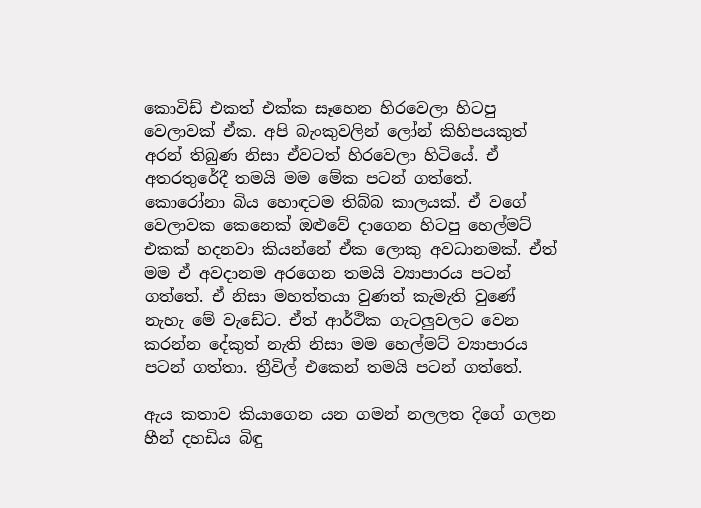කොවිඩ් එකත් එක්ක සෑහෙන හිරවෙලා හිටපු වෙලාවක් ඒක. අපි බැංකුවලින් ලෝන් කිහිපයකුත් අරන් තිබුණ නිසා ඒවටත් හිරවෙලා හිටියේ. ඒ අතරතුරේදී තමයි මම මේක පටන් ගත්තේ. කොරෝනා බිය හොඳටම තිබ්බ කාලයක්. ඒ වගේ වෙලාවක කෙනෙක් ඔළුවේ දාගෙන හිටපු හෙල්මට් එකක් හදනවා කියන්නේ ඒක ලොකු අවධානමක්. ඒත් මම ඒ අවදානම අරගෙන තමයි ව්‍යාපාරය පටන් ගත්තේ. ඒ නිසා මහත්තයා වුණත් කැමැති වුණේ නැහැ මේ වැඩේට. ඒත් ආර්ථික ගැටලුවලට වෙන කරන්න දේකුත් නැති නිසා මම හෙල්මට් ව්‍යාපාරය පටන් ගත්තා. ත්‍රීවිල් එකෙන් තමයි පටන් ගත්තේ.

ඇය කතාව කියාගෙන යන ගමන් නලලත දිගේ ගලන හීන් දහඩිය බිඳු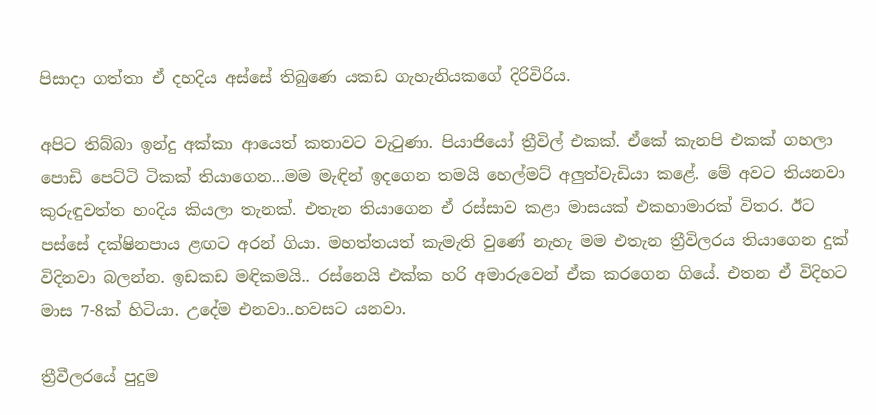පිසාදා ගත්තා ඒ දහදිය අස්සේ තිබුණෙ යකඩ ගැහැනියකගේ දිරිවිරිය.

අපිට තිබ්බා ඉන්දු අක්කා ආයෙත් කතාවට වැටුණා. පියාජියෝ ත්‍රීවිල් එකක්. ඒකේ කැනපි එකක් ගහලා පොඩි පෙට්ටි ටිකක් තියාගෙන...මම මැඳින් ඉදගෙන තමයි හෙල්මට් අලුත්වැඩියා කළේ. මේ අවට තියනවා කුරුඳුවත්ත හංදිය කියලා තැනක්. එතැන තියාගෙන ඒ රස්සාව කළා මාසයක් එකහාමාරක් විතර. ඊට පස්සේ දක්ෂිනපාය ළඟට අරන් ගියා. මහත්තයත් කැමැති වුණේ නැහැ මම එතැන ත්‍රීවිලරය තියාගෙන දුක් විදිනවා බලන්න. ඉඩකඩ මඳිකමයි.. රස්නෙයි එක්ක හරි අමාරුවෙන් ඒක කරගෙන ගියේ. එතන ඒ විදිහට මාස 7-8ක් හිටියා. උදේම එනවා..හවසට යනවා.

ත්‍රීවීලරයේ පුදුම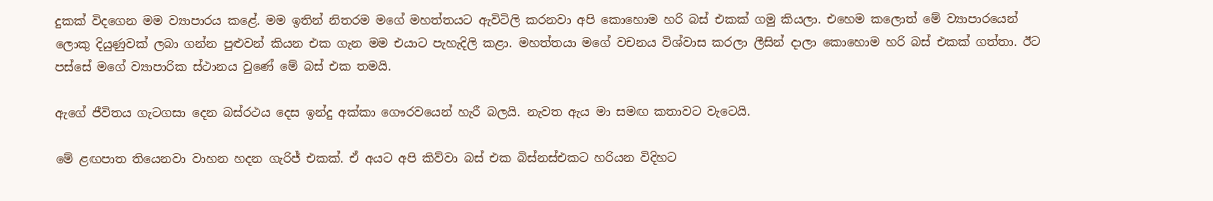දුකක් විදගෙන මම ව්‍යාපාරය කළේ. මම ඉතින් නිතරම මගේ මහත්තයට ඇවිටිලි කරනවා අපි කොහොම හරි බස් එකක් ගමු කියලා. එහෙම කලොත් මේ ව්‍යාපාරයෙන් ලොකු දියුණුවක් ලබා ගන්න පුළුවන් කියන එක ගැන මම එයාට පැහැදිලි කළා. මහත්තයා මගේ වචනය විශ්වාස කරලා ලීසින් දාලා කොහොම හරි බස් එකක් ගත්තා. ඊට පස්සේ මගේ ව්‍යාපාරික ස්ථානය වුණේ මේ බස් එක තමයි.

ඇගේ ජීවිතය ගැටගසා දෙන බස්රථය දෙස ඉන්දු අක්කා ගෞරවයෙන් හැරී බලයි. නැවත ඇය මා සමඟ කතාවට වැටෙයි.

මේ ළඟපාත තියෙනවා වාහන හදන ගැරිජ් එකක්. ඒ අයට අපි කිව්වා බස් එක බිස්නස්එකට හරියන විදිහට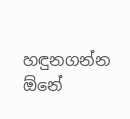හඳුනගන්න ඕනේ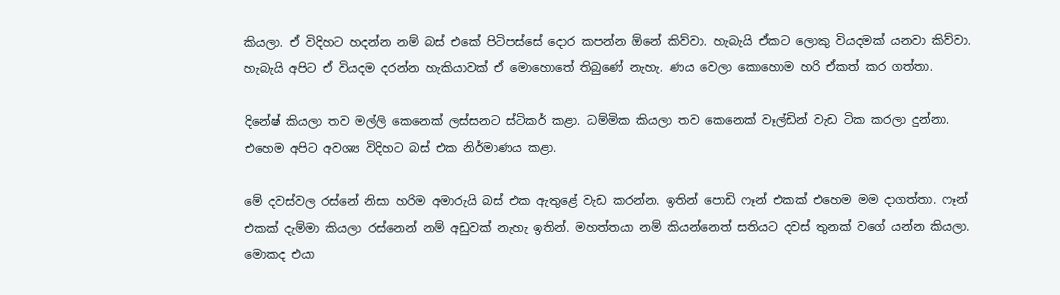කියලා. ඒ විදිහට හදන්න නම් බස් එකේ පිටිපස්සේ දොර කපන්න ඕනේ කිව්වා. හැබැයි ඒකට ලොකු වියදමක් යනවා කිව්වා. හැබැයි අපිට ඒ වියදම දරන්න හැකියාවක් ඒ මොහොතේ තිබුණේ නැහැ. ණය වෙලා කොහොම හරි ඒකත් කර ගත්තා.

දිනේෂ් කියලා තව මල්ලි කෙනෙක් ලස්සනට ස්ටිකර් කළා. ධම්මික කියලා තව කෙනෙක් වෑල්ඩින් වැඩ ටික කරලා දුන්නා. එහෙම අපිට අවශ්‍ය විදිහට බස් එක නිර්මාණය කළා.

මේ දවස්වල රස්නේ නිසා හරිම අමාරුයි බස් එක ඇතුළේ වැඩ කරන්න. ඉතින් පොඩි ෆෑන් එකක් එහෙම මම දාගත්තා. ෆෑන් එකක් දැම්මා කියලා රස්නෙන් නම් අඩුවක් නැහැ ඉතින්. මහත්තයා නම් කියන්නෙත් සතියට දවස් තුනක් වගේ යන්න කියලා. මොකද එයා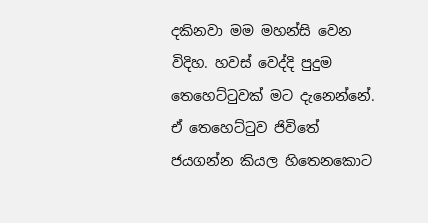දකිනවා මම මහන්සි වෙන විදිහ. හවස් වෙද්දි පුදුම තෙහෙට්ටුවක් මට දැනෙන්නේ. ඒ තෙහෙට්ටුව ජිවිතේ ජයගන්න කියල හිතෙනකොට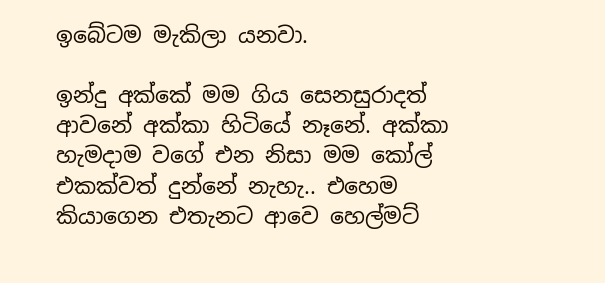ඉබේටම මැකිලා යනවා.

ඉන්දු අක්කේ මම ගිය සෙනසුරාදත් ආවනේ අක්කා හිටියේ නෑනේ. අක්කා හැමදාම වගේ එන නිසා මම කෝල් එකක්වත් දුන්නේ නැහැ.. එහෙම කියාගෙන එතැනට ආවෙ හෙල්මට්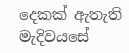දෙකක් ඇතැති මැදිවයසේ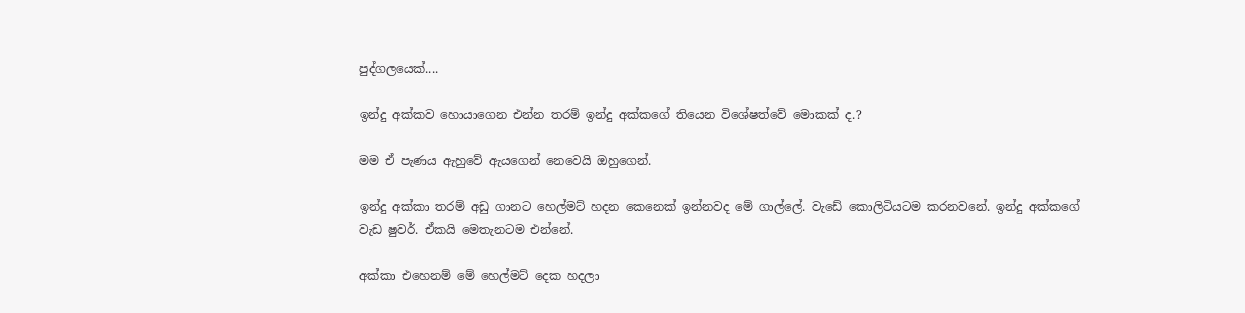පුද්ගලයෙක්....

ඉන්දු අක්කව හොයාගෙන එන්න තරම් ඉන්දු අක්කගේ තියෙන විශේෂත්වේ මොකක් ද.?

මම ඒ පැණය ඇහුවේ ඇයගෙන් නෙවෙයි ඔහුගෙන්.

ඉන්දු අක්කා තරම් අඩු ගානට හෙල්මට් හදන කෙනෙක් ඉන්නවද මේ ගාල්ලේ. වැඩේ කොලිටියටම කරනවනේ. ඉන්දු අක්කගේ වැඩ ෂුවර්. ඒකයි මෙතැනටම එන්නේ.

අක්කා එහෙනම් මේ හෙල්මට් දෙක හදලා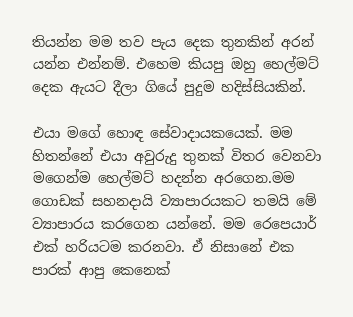තියන්න මම තව පැය දෙක තුනකින් අරන් යන්න එන්නම්. එහෙම කියපු ඔහු හෙල්මට් දෙක ඇයට දීලා ගියේ පුදුම හදිස්සියකින්.

එයා මගේ හොඳ සේවාදායකයෙක්. මම හිතන්නේ එයා අවුරුදු තුනක් විතර වෙනවා මගෙන්ම හෙල්මට් හදන්න අරගෙන.මම ගොඩක් සහනදායි ව්‍යාපාරයකට තමයි මේ ව්‍යාපාරය කරගෙන යන්නේ. මම රෙපෙයාර් එක් හරියටම කරනවා. ඒ නිසානේ එක පාරක් ආපු කෙනෙක්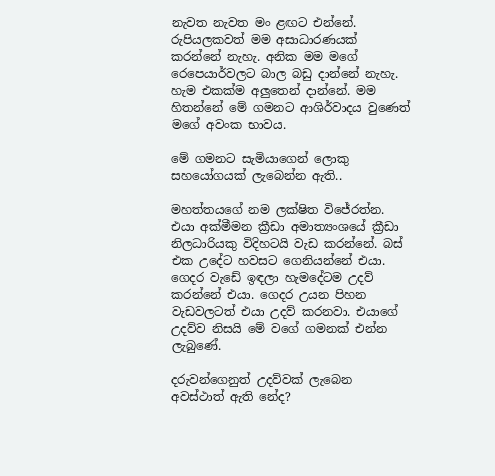නැවත නැවත මං ළඟට එන්නේ. රුපියලකවත් මම අසාධාරණයක් කරන්නේ නැහැ. අනික මම මගේ රෙපෙයාර්වලට බාල බඩු දාන්නේ නැහැ. හැම එකක්ම අලුතෙන් දාන්නේ. මම හිතන්නේ මේ ගමනට ආශිර්වාදය වුණෙත් මගේ අවංක භාවය.

මේ ගමනට සැමියාගෙන් ලොකු සහයෝගයක් ලැබෙන්න ඇති..

මහත්තයගේ නම ලක්ෂිත විජේරත්න. එයා අක්මීමන ක්‍රීඩා අමාත්‍යංශයේ ක්‍රීඩා නිලධාරියකු විදිහටයි වැඩ කරන්නේ. බස් එක උදේට හවසට ගෙනියන්නේ එයා. ගෙදර වැඩේ ඉඳලා හැමදේටම උදව් කරන්නේ එයා. ගෙදර උයන පිහන වැඩවලටත් එයා උදව් කරනවා. එයාගේ උදව්ව නිසයි මේ වගේ ගමනක් එන්න ලැබුණේ.

දරුවන්ගෙනුත් උදව්වක් ලැබෙන අවස්ථාත් ඇති නේද?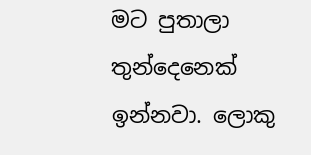මට පුතාලා තුන්දෙනෙක් ඉන්නවා. ලොකු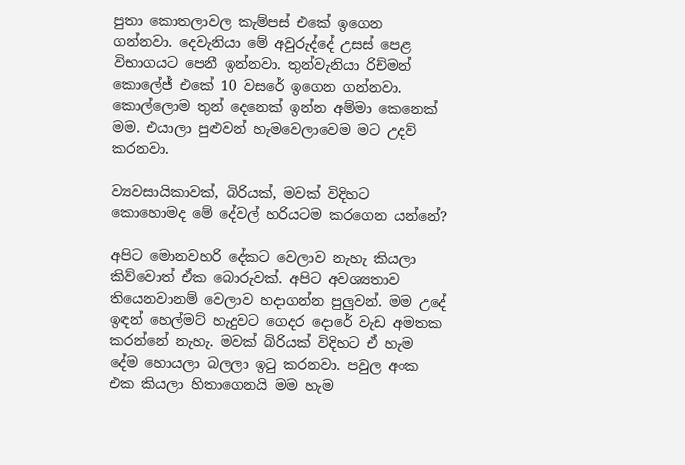පුතා කොතලාවල කැම්පස් එකේ ඉගෙන ගන්නවා. දෙවැනියා මේ අවුරුද්දේ උසස් පෙළ විභාගයට පෙනී ඉන්නවා. තුන්වැනියා රිච්මන් කොලේජ් එකේ 10 වසරේ ඉගෙන ගන්නවා. කොල්ලොම තුන් දෙනෙක් ඉන්න අම්මා කෙනෙක් මම. එයාලා පුළුවන් හැමවෙලාවෙම මට උදව් කරනවා.

ව්‍යවසායිකාවක්, බිරියක්, මවක් විදිහට කොහොමද මේ දේවල් හරියටම කරගෙන යන්නේ?

අපිට මොනවහරි දේකට වෙලාව නැහැ කියලා කිව්වොත් ඒක බොරුවක්. අපිට අවශ්‍යතාව තියෙනවානම් වෙලාව හදාගන්න පුලුවන්. මම උදේ ඉඳන් හෙල්මට් හැදුවට ගෙදර දොරේ වැඩ අමතක කරන්නේ නැහැ. මවක් බිරියක් විදිහට ඒ හැම දේම හොයලා බලලා ඉටු කරනවා. පවුල අංක එක කියලා හිතාගෙනයි මම හැම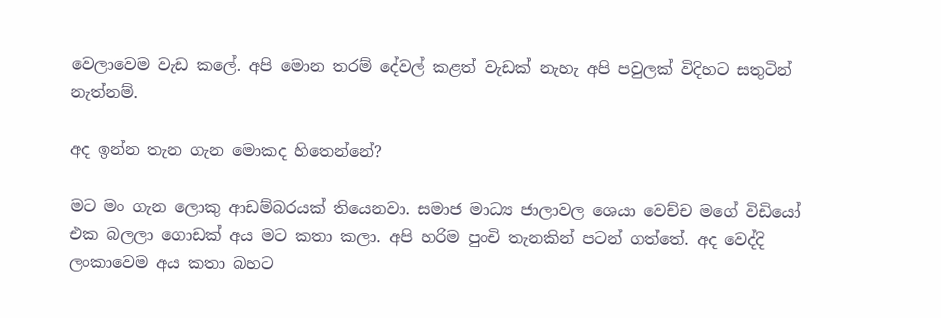වෙලාවෙම වැඩ කලේ. අපි මොන තරම් දේවල් කළත් වැඩක් නැහැ අපි පවුලක් විදිහට සතුටින් නැත්නම්.

අද ඉන්න තැන ගැන මොකද හිතෙන්නේ?

මට මං ගැන ලොකු ආඩම්බරයක් තියෙනවා. සමාජ මාධ්‍ය ජාලාවල ශෙයා වෙච්ච මගේ විඩියෝ එක බලලා ගොඩක් අය මට කතා කලා. අපි හරිම පුංචි තැනකින් පටන් ගත්තේ. අද වෙද්දි ලංකාවෙම අය කතා බහට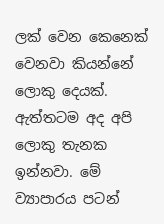ලක් වෙන කෙනෙක් වෙනවා කියන්නේ ලොකු දෙයක්. ඇත්තටම අද අපි ලොකු තැනක ඉන්නවා. මේ ව්‍යාපාරය පටන්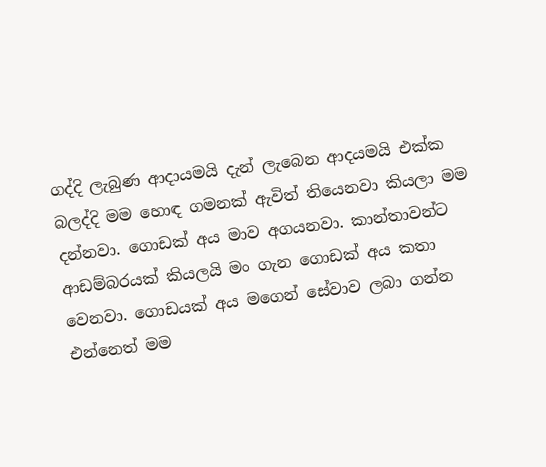ගද්දි ලැබුණ ආදායමයි දැන් ලැබෙන ආදයමයි එක්ක බලද්දි මම හොඳ ගමනක් ඇවිත් තියෙනවා කියලා මම දන්නවා. ගොඩක් අය මාව අගයනවා. කාන්තාවන්ට ආඩම්බරයක් කියලයි මං ගැන ගොඩක් අය කතා වෙනවා. ගොඩයක් අය මගෙන් සේවාව ලබා ගන්න එන්නෙත් මම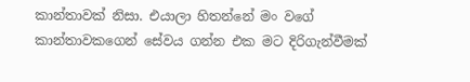කාන්තාවක් නිසා. එයාලා හිතන්නේ මං වගේ කාන්තාවකගෙන් සේවය ගන්න එක මට දිරිගැන්වීමක්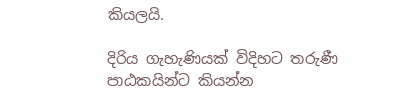කියලයි.

දිරිය ගැහැණියක් විදිහට තරුණී පාඨකයින්ට කියන්න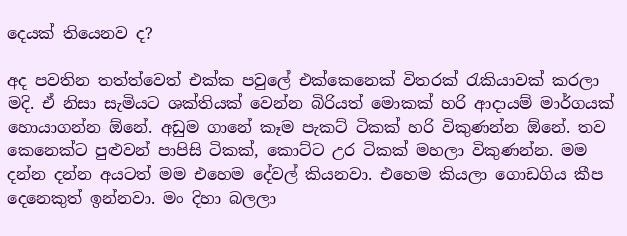දෙයක් තියෙනව ද?

අද පවතින තත්ත්වෙත් එක්ක පවුලේ එක්කෙනෙක් විතරක් රැකියාවක් කරලා මදි. ඒ නිසා සැමියට ශක්තියක් වෙන්න බිරියත් මොකක් හරි ආදායම් මාර්ගයක් හොයාගන්න ඕනේ. අඩුම ගානේ කෑම පැකට් ටිකක් හරි විකුණන්න ඕනේ. තව කෙනෙක්ට පුළුවන් පාපිසි ටිකක්, කොට්ට උර ටිකක් මහලා විකුණන්න. මම දන්න දන්න අයටත් මම එහෙම දේවල් කියනවා. එහෙම කියලා ගොඩගිය කීප දෙනෙකුත් ඉන්නවා. මං දිහා බලලා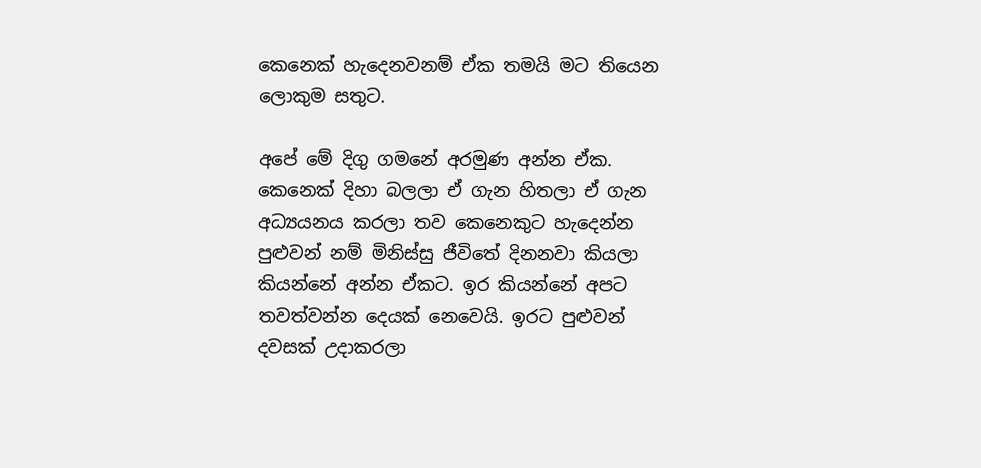කෙනෙක් හැදෙනවනම් ඒක තමයි මට තියෙන ලොකුම සතුට.

අපේ මේ දිගු ගමනේ අරමුණ අන්න ඒක. කෙනෙක් දිහා බලලා ඒ ගැන හිතලා ඒ ගැන අධ්‍යයනය කරලා තව කෙනෙකුට හැදෙන්න පුළුවන් නම් මිනිස්සු ජීවිතේ දිනනවා කියලා කියන්නේ අන්න ඒකට. ඉර කියන්නේ අපට තවත්වන්න දෙයක් නෙවෙයි. ඉරට පුළුවන් දවසක් උදාකරලා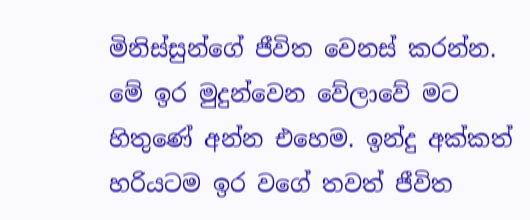මිනිස්සුන්ගේ ජීවිත වෙනස් කරන්න. මේ ඉර මුදුන්වෙන වේලාවේ මට හිතුණේ අන්න එහෙම. ඉන්දු අක්කත් හරියටම ඉර වගේ තවත් ජීවිත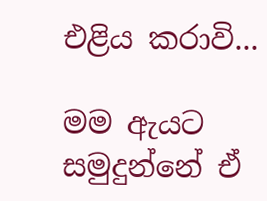එළිය කරාවි...

මම ඇයට සමුදුන්නේ ඒ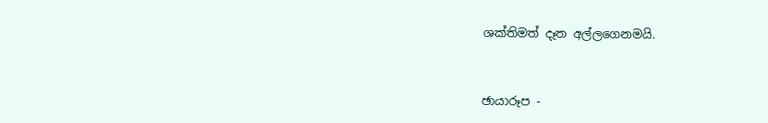ශක්තිමත් දෑත අල්ලගෙනමයි.



ඡායාරූප -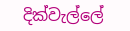දික්වැල්ලේ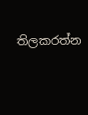තිලකරත්න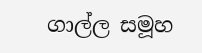ගාල්ල සමූහ